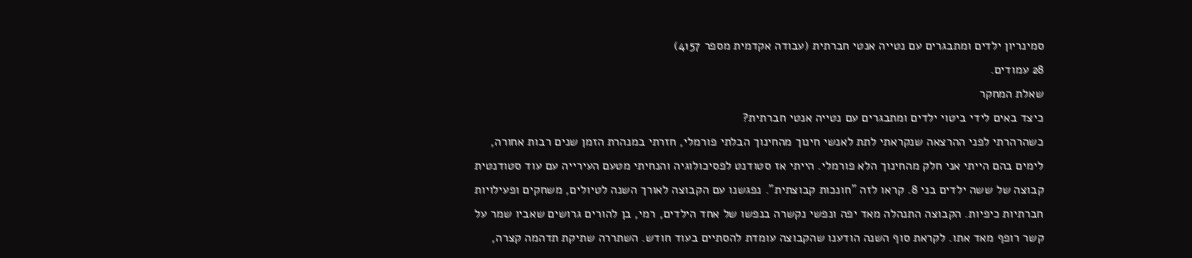סמינריון ילדים ומתבגרים עם נטייה אנטי חברתית (עבודה אקדמית מספר 4157)
28 עמודים.
שאלת המחקר
כיצד באים לידי ביטוי ילדים ומתבגרים עם נטייה אנטי חברתית?
כשהרהרתי לפני ההרצאה שנקראתי לתת לאנשי חינוך מהחינוך הבלתי פורמלי, חזרתי במנהרת הזמן שנים רבות אחורה, לימים בהם הייתי אני חלק מהחינוך הלא פורמלי. הייתי אז סטודנט לפסיכולוגיה והנחיתי מטעם העירייה עם עוד סטודנטית קבוצה של ששה ילדים בני 8. קראו לזה "חונכות קבוצתית". נפגשנו עם הקבוצה לאורך השנה לטיולים, משחקים ופעילויות חברתיות כיפיות. הקבוצה התנהלה מאד יפה ונפשי נקשרה בנפשו של אחד הילדים, רמי, בן להורים גרושים שאביו שמר על קשר רופף מאד אתו. לקראת סוף השנה הודענו שהקבוצה עומדת להסתיים בעוד חודש. השתררה שתיקת תדהמה קצרה,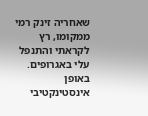שאחריה זינק רמי ממקומו, רץ לקראתי והתנפל עלי באגרופים. באופן אינסטינקטיבי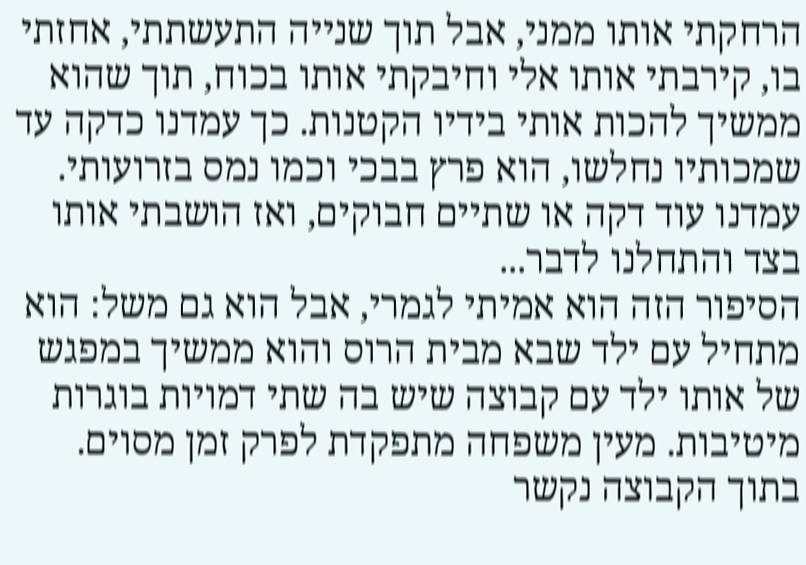הרחקתי אותו ממני, אבל תוך שנייה התעשתתי, אחזתי בו, קירבתי אותו אלי וחיבקתי אותו בכוח, תוך שהוא ממשיך להכות אותי בידיו הקטנות. כך עמדנו כדקה עד שמכותיו נחלשו, הוא פרץ בבכי וכמו נמס בזרועותי. עמדנו עוד דקה או שתיים חבוקים, ואז הושבתי אותו בצד והתחלנו לדבר...
הסיפור הזה הוא אמיתי לגמרי, אבל הוא גם משל: הוא מתחיל עם ילד שבא מבית הרוס והוא ממשיך במפגש של אותו ילד עם קבוצה שיש בה שתי דמויות בוגרות מיטיבות. מעין משפחה מתפקדת לפרק זמן מסוים. בתוך הקבוצה נקשר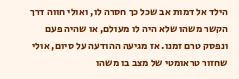הילד אל דמות אב שכל כך חסרה לו, ואולי חווה דרך הקשר משהו שלא היה לו מעולם, או שהיה פעם ונפסק טרם זמנו. אז מגיעה ההודעה על סיום, אולי שחזור טראומטי של מצב בו משהו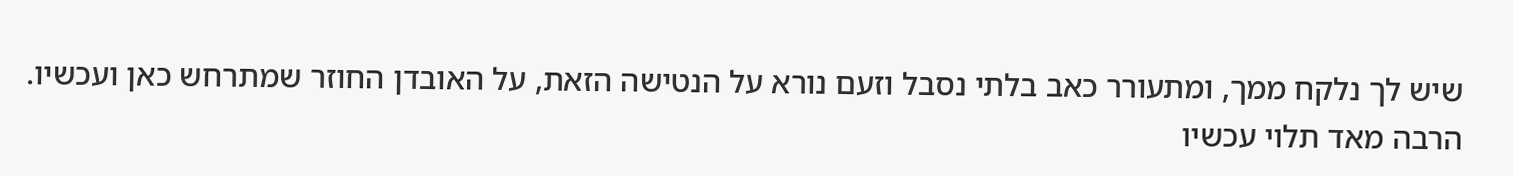שיש לך נלקח ממך, ומתעורר כאב בלתי נסבל וזעם נורא על הנטישה הזאת, על האובדן החוזר שמתרחש כאן ועכשיו. הרבה מאד תלוי עכשיו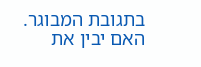בתגובת המבוגר. האם יבין את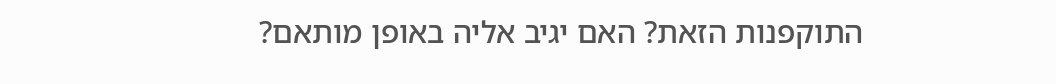התוקפנות הזאת? האם יגיב אליה באופן מותאם?